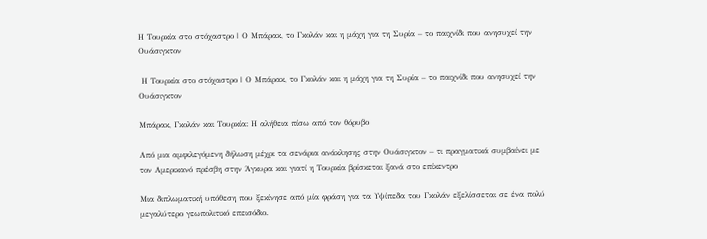Η Τουρκία στο στόχαστρο | Ο Μπάρακ, το Γκολάν και η μάχη για τη Συρία – το παιχνίδι που ανησυχεί την Ουάσιγκτον

 Η Τουρκία στο στόχαστρο | Ο Μπάρακ, το Γκολάν και η μάχη για τη Συρία – το παιχνίδι που ανησυχεί την Ουάσιγκτον

Μπάρακ, Γκολάν και Τουρκία: Η αλήθεια πίσω από τον θόρυβο

Από μια αμφιλεγόμενη δήλωση μέχρι τα σενάρια ανάκλησης στην Ουάσιγκτον – τι πραγματικά συμβαίνει με τον Αμερικανό πρέσβη στην Άγκυρα και γιατί η Τουρκία βρίσκεται ξανά στο επίκεντρο

Μια διπλωματική υπόθεση που ξεκίνησε από μία φράση για τα Υψίπεδα του Γκολάν εξελίσσεται σε ένα πολύ μεγαλύτερο γεωπολιτικό επεισόδιο.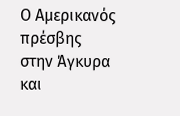Ο Αμερικανός πρέσβης στην Άγκυρα και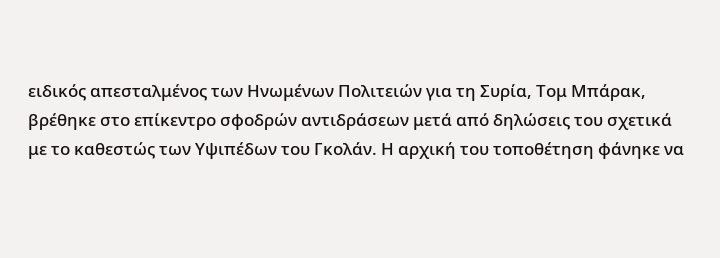ειδικός απεσταλμένος των Ηνωμένων Πολιτειών για τη Συρία, Τομ Μπάρακ, βρέθηκε στο επίκεντρο σφοδρών αντιδράσεων μετά από δηλώσεις του σχετικά με το καθεστώς των Υψιπέδων του Γκολάν. Η αρχική του τοποθέτηση φάνηκε να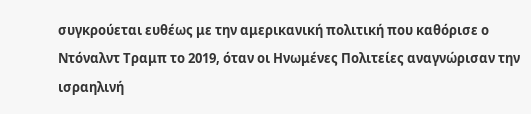συγκρούεται ευθέως με την αμερικανική πολιτική που καθόρισε ο Ντόναλντ Τραμπ το 2019, όταν οι Ηνωμένες Πολιτείες αναγνώρισαν την ισραηλινή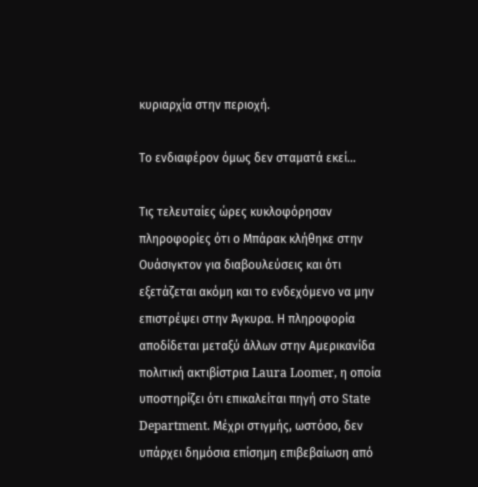κυριαρχία στην περιοχή.

Το ενδιαφέρον όμως δεν σταματά εκεί…

Τις τελευταίες ώρες κυκλοφόρησαν πληροφορίες ότι ο Μπάρακ κλήθηκε στην Ουάσιγκτον για διαβουλεύσεις και ότι εξετάζεται ακόμη και το ενδεχόμενο να μην επιστρέψει στην Άγκυρα. Η πληροφορία αποδίδεται μεταξύ άλλων στην Αμερικανίδα πολιτική ακτιβίστρια Laura Loomer, η οποία υποστηρίζει ότι επικαλείται πηγή στο State Department. Μέχρι στιγμής, ωστόσο, δεν υπάρχει δημόσια επίσημη επιβεβαίωση από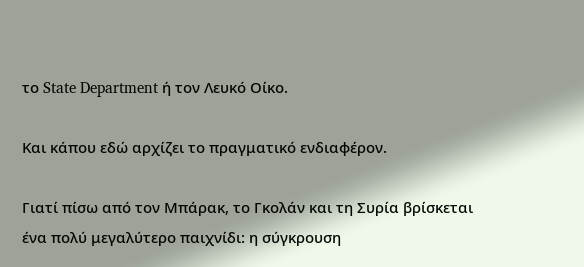το State Department ή τον Λευκό Οίκο.

Και κάπου εδώ αρχίζει το πραγματικό ενδιαφέρον.

Γιατί πίσω από τον Μπάρακ, το Γκολάν και τη Συρία βρίσκεται ένα πολύ μεγαλύτερο παιχνίδι: η σύγκρουση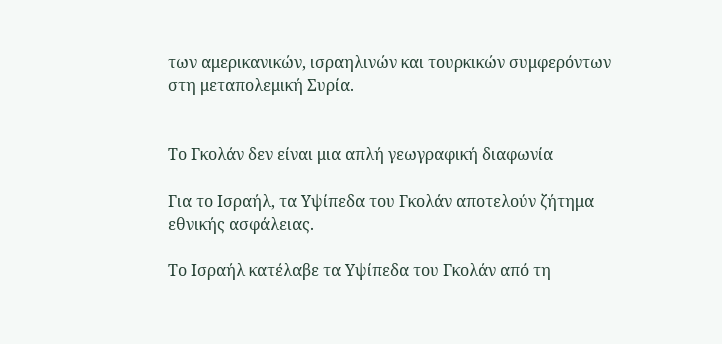των αμερικανικών, ισραηλινών και τουρκικών συμφερόντων στη μεταπολεμική Συρία.


Το Γκολάν δεν είναι μια απλή γεωγραφική διαφωνία

Για το Ισραήλ, τα Υψίπεδα του Γκολάν αποτελούν ζήτημα εθνικής ασφάλειας.

Το Ισραήλ κατέλαβε τα Υψίπεδα του Γκολάν από τη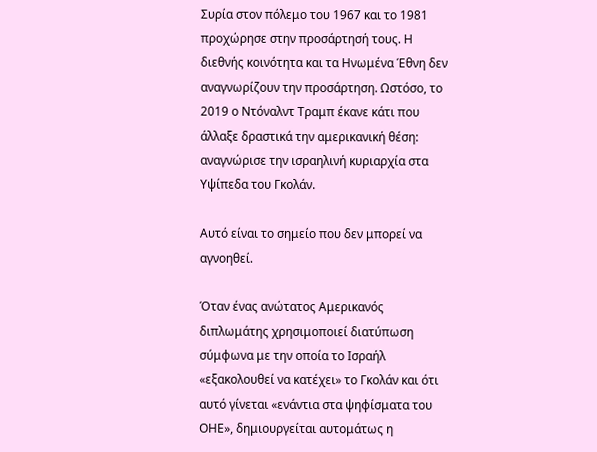Συρία στον πόλεμο του 1967 και το 1981 προχώρησε στην προσάρτησή τους. Η διεθνής κοινότητα και τα Ηνωμένα Έθνη δεν αναγνωρίζουν την προσάρτηση. Ωστόσο, το 2019 ο Ντόναλντ Τραμπ έκανε κάτι που άλλαξε δραστικά την αμερικανική θέση: αναγνώρισε την ισραηλινή κυριαρχία στα Υψίπεδα του Γκολάν.

Αυτό είναι το σημείο που δεν μπορεί να αγνοηθεί.

Όταν ένας ανώτατος Αμερικανός διπλωμάτης χρησιμοποιεί διατύπωση σύμφωνα με την οποία το Ισραήλ «εξακολουθεί να κατέχει» το Γκολάν και ότι αυτό γίνεται «ενάντια στα ψηφίσματα του ΟΗΕ», δημιουργείται αυτομάτως η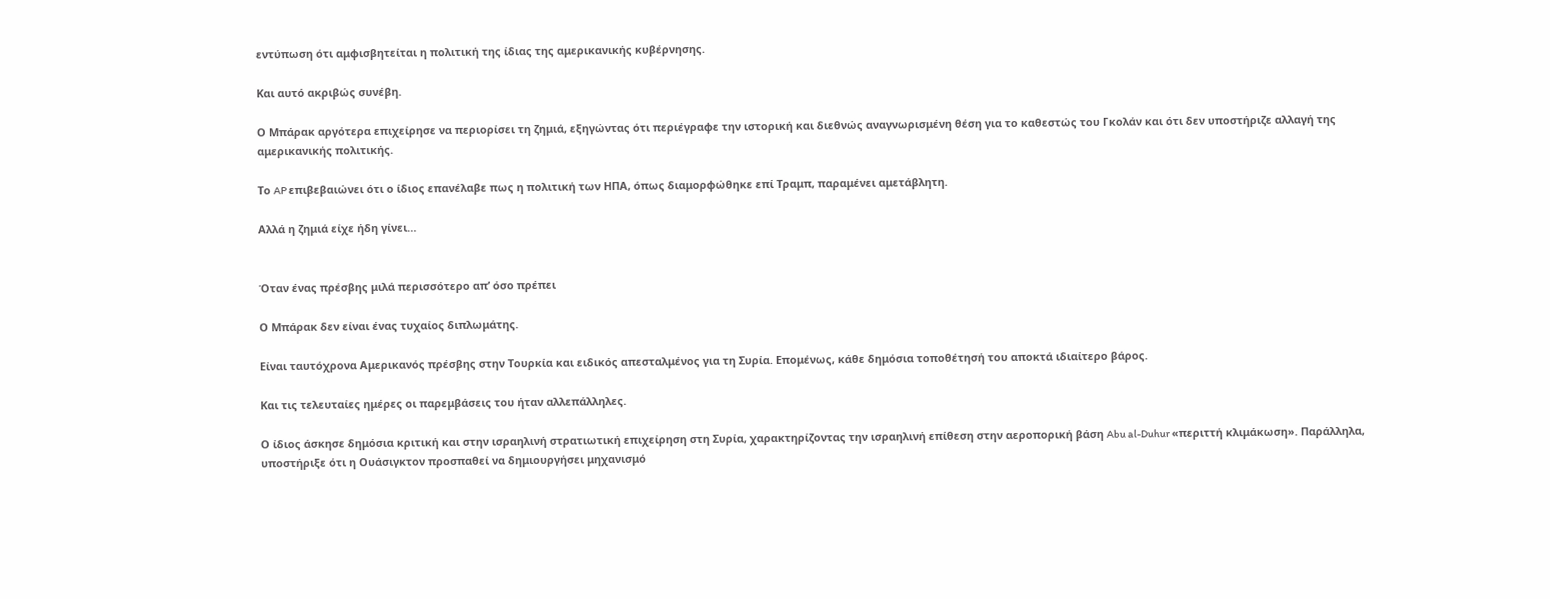εντύπωση ότι αμφισβητείται η πολιτική της ίδιας της αμερικανικής κυβέρνησης.

Και αυτό ακριβώς συνέβη.

Ο Μπάρακ αργότερα επιχείρησε να περιορίσει τη ζημιά, εξηγώντας ότι περιέγραφε την ιστορική και διεθνώς αναγνωρισμένη θέση για το καθεστώς του Γκολάν και ότι δεν υποστήριζε αλλαγή της αμερικανικής πολιτικής.

Το AP επιβεβαιώνει ότι ο ίδιος επανέλαβε πως η πολιτική των ΗΠΑ, όπως διαμορφώθηκε επί Τραμπ, παραμένει αμετάβλητη.

Αλλά η ζημιά είχε ήδη γίνει…


Όταν ένας πρέσβης μιλά περισσότερο απ’ όσο πρέπει

Ο Μπάρακ δεν είναι ένας τυχαίος διπλωμάτης.

Είναι ταυτόχρονα Αμερικανός πρέσβης στην Τουρκία και ειδικός απεσταλμένος για τη Συρία. Επομένως, κάθε δημόσια τοποθέτησή του αποκτά ιδιαίτερο βάρος.

Και τις τελευταίες ημέρες οι παρεμβάσεις του ήταν αλλεπάλληλες.

Ο ίδιος άσκησε δημόσια κριτική και στην ισραηλινή στρατιωτική επιχείρηση στη Συρία, χαρακτηρίζοντας την ισραηλινή επίθεση στην αεροπορική βάση Abu al-Duhur «περιττή κλιμάκωση». Παράλληλα, υποστήριξε ότι η Ουάσιγκτον προσπαθεί να δημιουργήσει μηχανισμό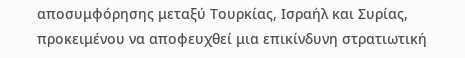αποσυμφόρησης μεταξύ Τουρκίας, Ισραήλ και Συρίας, προκειμένου να αποφευχθεί μια επικίνδυνη στρατιωτική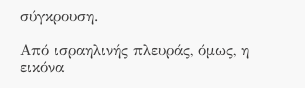σύγκρουση.

Από ισραηλινής πλευράς, όμως, η εικόνα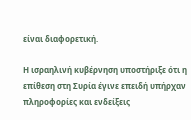είναι διαφορετική.

Η ισραηλινή κυβέρνηση υποστήριξε ότι η επίθεση στη Συρία έγινε επειδή υπήρχαν πληροφορίες και ενδείξεις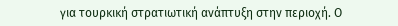για τουρκική στρατιωτική ανάπτυξη στην περιοχή. Ο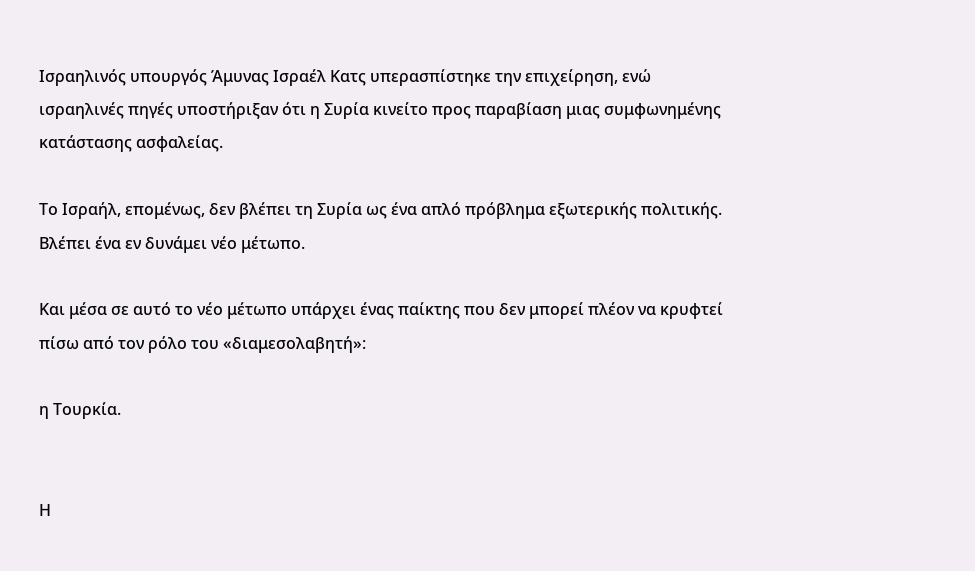Ισραηλινός υπουργός Άμυνας Ισραέλ Κατς υπερασπίστηκε την επιχείρηση, ενώ ισραηλινές πηγές υποστήριξαν ότι η Συρία κινείτο προς παραβίαση μιας συμφωνημένης κατάστασης ασφαλείας.

Το Ισραήλ, επομένως, δεν βλέπει τη Συρία ως ένα απλό πρόβλημα εξωτερικής πολιτικής. Βλέπει ένα εν δυνάμει νέο μέτωπο.

Και μέσα σε αυτό το νέο μέτωπο υπάρχει ένας παίκτης που δεν μπορεί πλέον να κρυφτεί πίσω από τον ρόλο του «διαμεσολαβητή»:

η Τουρκία.


Η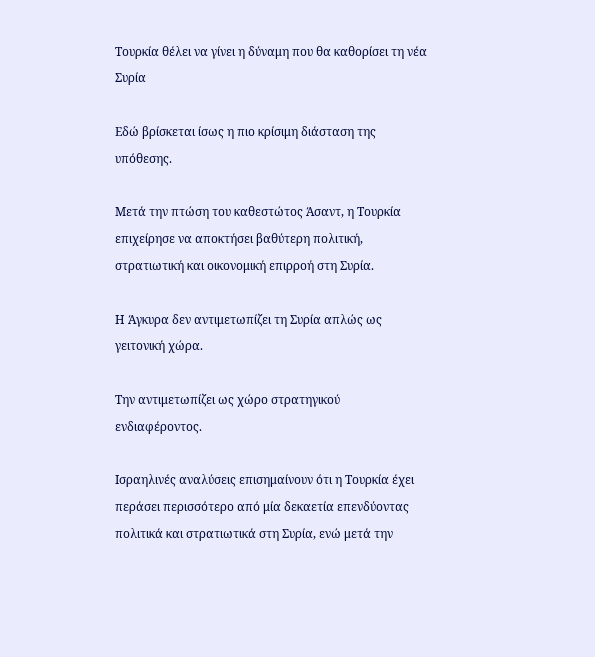Τουρκία θέλει να γίνει η δύναμη που θα καθορίσει τη νέα Συρία

Εδώ βρίσκεται ίσως η πιο κρίσιμη διάσταση της υπόθεσης.

Μετά την πτώση του καθεστώτος Άσαντ, η Τουρκία επιχείρησε να αποκτήσει βαθύτερη πολιτική, στρατιωτική και οικονομική επιρροή στη Συρία.

Η Άγκυρα δεν αντιμετωπίζει τη Συρία απλώς ως γειτονική χώρα.

Την αντιμετωπίζει ως χώρο στρατηγικού ενδιαφέροντος.

Ισραηλινές αναλύσεις επισημαίνουν ότι η Τουρκία έχει περάσει περισσότερο από μία δεκαετία επενδύοντας πολιτικά και στρατιωτικά στη Συρία, ενώ μετά την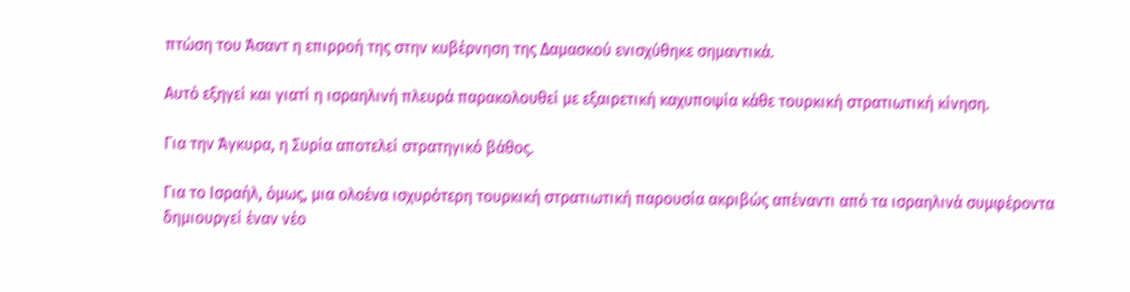πτώση του Άσαντ η επιρροή της στην κυβέρνηση της Δαμασκού ενισχύθηκε σημαντικά.

Αυτό εξηγεί και γιατί η ισραηλινή πλευρά παρακολουθεί με εξαιρετική καχυποψία κάθε τουρκική στρατιωτική κίνηση.

Για την Άγκυρα, η Συρία αποτελεί στρατηγικό βάθος.

Για το Ισραήλ, όμως, μια ολοένα ισχυρότερη τουρκική στρατιωτική παρουσία ακριβώς απέναντι από τα ισραηλινά συμφέροντα δημιουργεί έναν νέο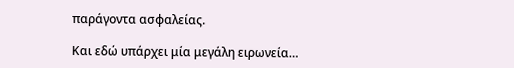παράγοντα ασφαλείας.

Και εδώ υπάρχει μία μεγάλη ειρωνεία…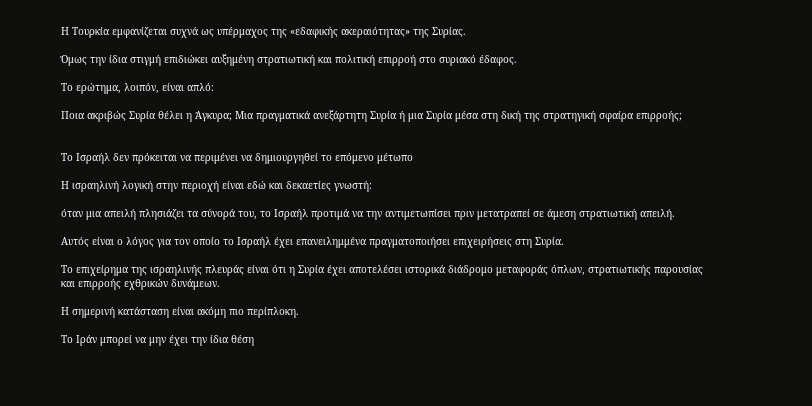Η Τουρκία εμφανίζεται συχνά ως υπέρμαχος της «εδαφικής ακεραιότητας» της Συρίας.

Όμως την ίδια στιγμή επιδιώκει αυξημένη στρατιωτική και πολιτική επιρροή στο συριακό έδαφος.

Το ερώτημα, λοιπόν, είναι απλό:

Ποια ακριβώς Συρία θέλει η Άγκυρα; Μια πραγματικά ανεξάρτητη Συρία ή μια Συρία μέσα στη δική της στρατηγική σφαίρα επιρροής;


Το Ισραήλ δεν πρόκειται να περιμένει να δημιουργηθεί το επόμενο μέτωπο

Η ισραηλινή λογική στην περιοχή είναι εδώ και δεκαετίες γνωστή:

όταν μια απειλή πλησιάζει τα σύνορά του, το Ισραήλ προτιμά να την αντιμετωπίσει πριν μετατραπεί σε άμεση στρατιωτική απειλή.

Αυτός είναι ο λόγος για τον οποίο το Ισραήλ έχει επανειλημμένα πραγματοποιήσει επιχειρήσεις στη Συρία.

Το επιχείρημα της ισραηλινής πλευράς είναι ότι η Συρία έχει αποτελέσει ιστορικά διάδρομο μεταφοράς όπλων, στρατιωτικής παρουσίας και επιρροής εχθρικών δυνάμεων.

Η σημερινή κατάσταση είναι ακόμη πιο περίπλοκη.

Το Ιράν μπορεί να μην έχει την ίδια θέση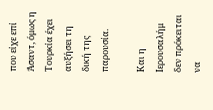που είχε επί Άσαντ, όμως η Τουρκία έχει αυξήσει τη δική της παρουσία.

Και η Ιερουσαλήμ δεν πρόκειται να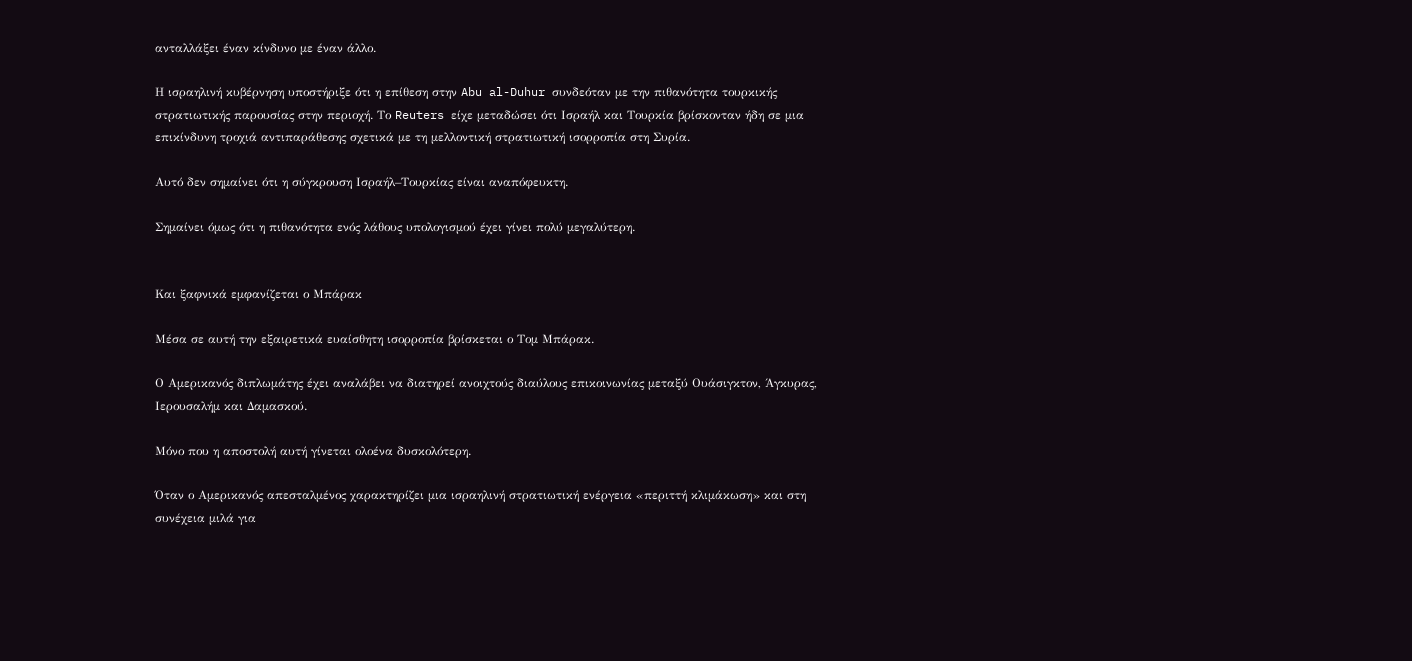ανταλλάξει έναν κίνδυνο με έναν άλλο.

Η ισραηλινή κυβέρνηση υποστήριξε ότι η επίθεση στην Abu al-Duhur συνδεόταν με την πιθανότητα τουρκικής στρατιωτικής παρουσίας στην περιοχή. Το Reuters είχε μεταδώσει ότι Ισραήλ και Τουρκία βρίσκονταν ήδη σε μια επικίνδυνη τροχιά αντιπαράθεσης σχετικά με τη μελλοντική στρατιωτική ισορροπία στη Συρία.

Αυτό δεν σημαίνει ότι η σύγκρουση Ισραήλ–Τουρκίας είναι αναπόφευκτη.

Σημαίνει όμως ότι η πιθανότητα ενός λάθους υπολογισμού έχει γίνει πολύ μεγαλύτερη.


Και ξαφνικά εμφανίζεται ο Μπάρακ

Μέσα σε αυτή την εξαιρετικά ευαίσθητη ισορροπία βρίσκεται ο Τομ Μπάρακ.

Ο Αμερικανός διπλωμάτης έχει αναλάβει να διατηρεί ανοιχτούς διαύλους επικοινωνίας μεταξύ Ουάσιγκτον, Άγκυρας, Ιερουσαλήμ και Δαμασκού.

Μόνο που η αποστολή αυτή γίνεται ολοένα δυσκολότερη.

Όταν ο Αμερικανός απεσταλμένος χαρακτηρίζει μια ισραηλινή στρατιωτική ενέργεια «περιττή κλιμάκωση» και στη συνέχεια μιλά για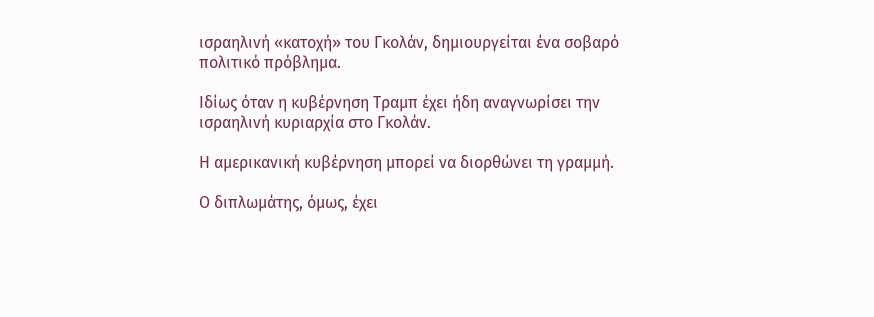ισραηλινή «κατοχή» του Γκολάν, δημιουργείται ένα σοβαρό πολιτικό πρόβλημα.

Ιδίως όταν η κυβέρνηση Τραμπ έχει ήδη αναγνωρίσει την ισραηλινή κυριαρχία στο Γκολάν.

Η αμερικανική κυβέρνηση μπορεί να διορθώνει τη γραμμή.

Ο διπλωμάτης, όμως, έχει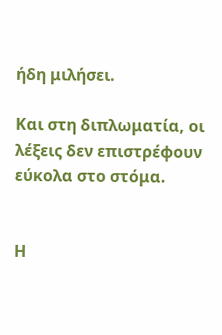ήδη μιλήσει.

Και στη διπλωματία, οι λέξεις δεν επιστρέφουν εύκολα στο στόμα.


Η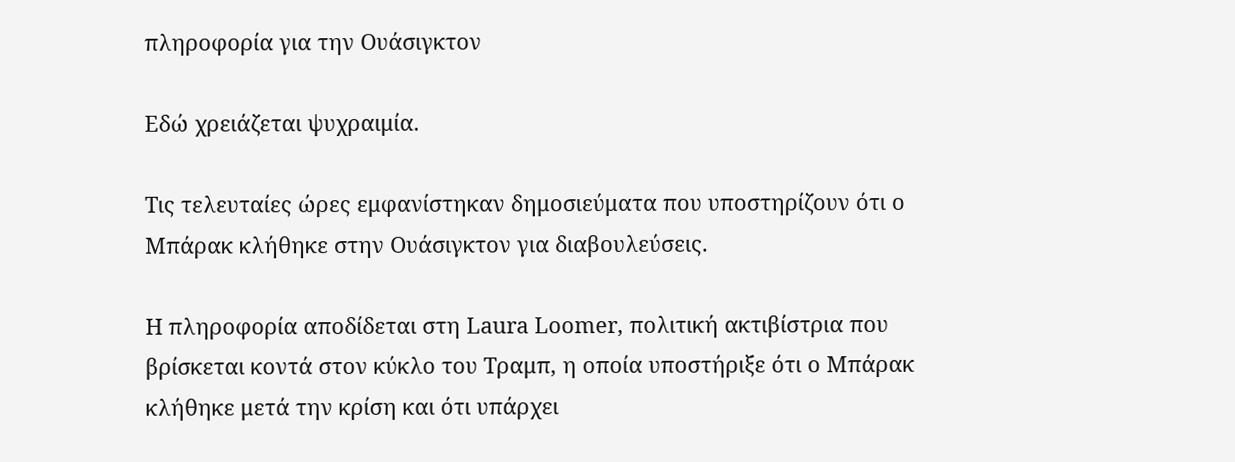πληροφορία για την Ουάσιγκτον

Εδώ χρειάζεται ψυχραιμία.

Τις τελευταίες ώρες εμφανίστηκαν δημοσιεύματα που υποστηρίζουν ότι ο Μπάρακ κλήθηκε στην Ουάσιγκτον για διαβουλεύσεις.

Η πληροφορία αποδίδεται στη Laura Loomer, πολιτική ακτιβίστρια που βρίσκεται κοντά στον κύκλο του Τραμπ, η οποία υποστήριξε ότι ο Μπάρακ κλήθηκε μετά την κρίση και ότι υπάρχει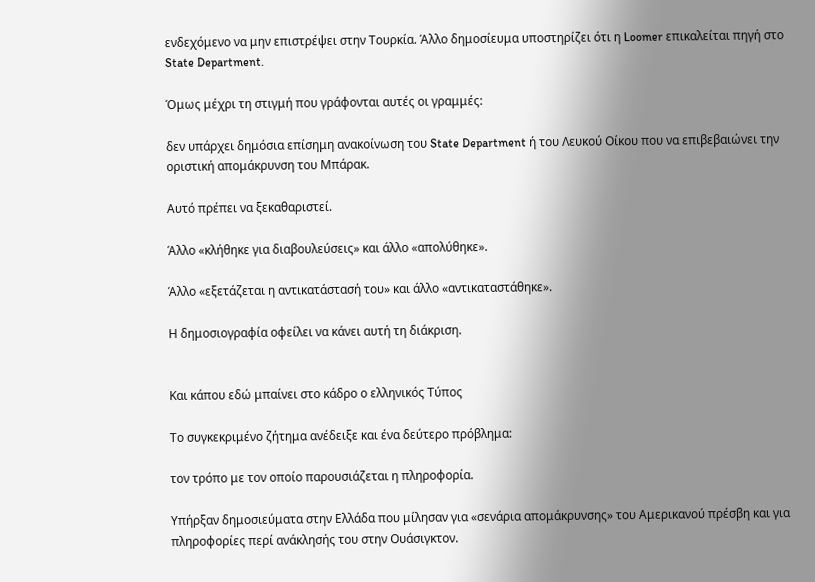ενδεχόμενο να μην επιστρέψει στην Τουρκία. Άλλο δημοσίευμα υποστηρίζει ότι η Loomer επικαλείται πηγή στο State Department.

Όμως μέχρι τη στιγμή που γράφονται αυτές οι γραμμές:

δεν υπάρχει δημόσια επίσημη ανακοίνωση του State Department ή του Λευκού Οίκου που να επιβεβαιώνει την οριστική απομάκρυνση του Μπάρακ.

Αυτό πρέπει να ξεκαθαριστεί.

Άλλο «κλήθηκε για διαβουλεύσεις» και άλλο «απολύθηκε».

Άλλο «εξετάζεται η αντικατάστασή του» και άλλο «αντικαταστάθηκε».

Η δημοσιογραφία οφείλει να κάνει αυτή τη διάκριση.


Και κάπου εδώ μπαίνει στο κάδρο ο ελληνικός Τύπος

Το συγκεκριμένο ζήτημα ανέδειξε και ένα δεύτερο πρόβλημα:

τον τρόπο με τον οποίο παρουσιάζεται η πληροφορία.

Υπήρξαν δημοσιεύματα στην Ελλάδα που μίλησαν για «σενάρια απομάκρυνσης» του Αμερικανού πρέσβη και για πληροφορίες περί ανάκλησής του στην Ουάσιγκτον.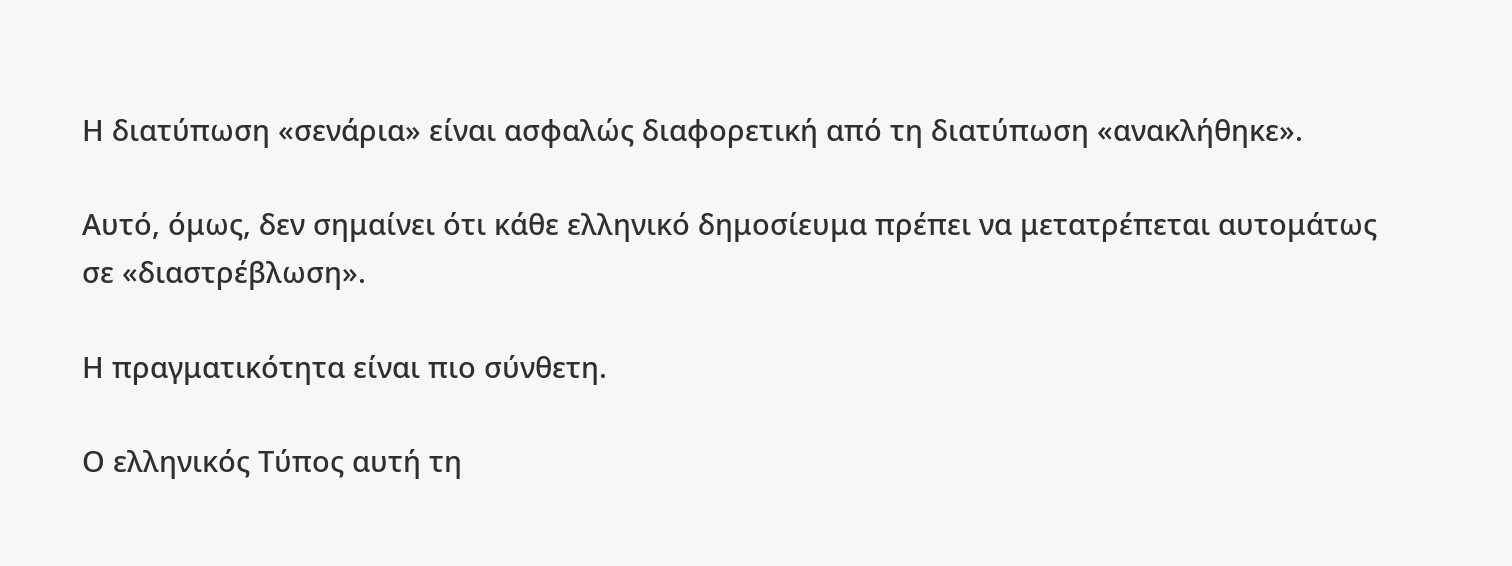Η διατύπωση «σενάρια» είναι ασφαλώς διαφορετική από τη διατύπωση «ανακλήθηκε».

Αυτό, όμως, δεν σημαίνει ότι κάθε ελληνικό δημοσίευμα πρέπει να μετατρέπεται αυτομάτως σε «διαστρέβλωση».

Η πραγματικότητα είναι πιο σύνθετη.

Ο ελληνικός Τύπος αυτή τη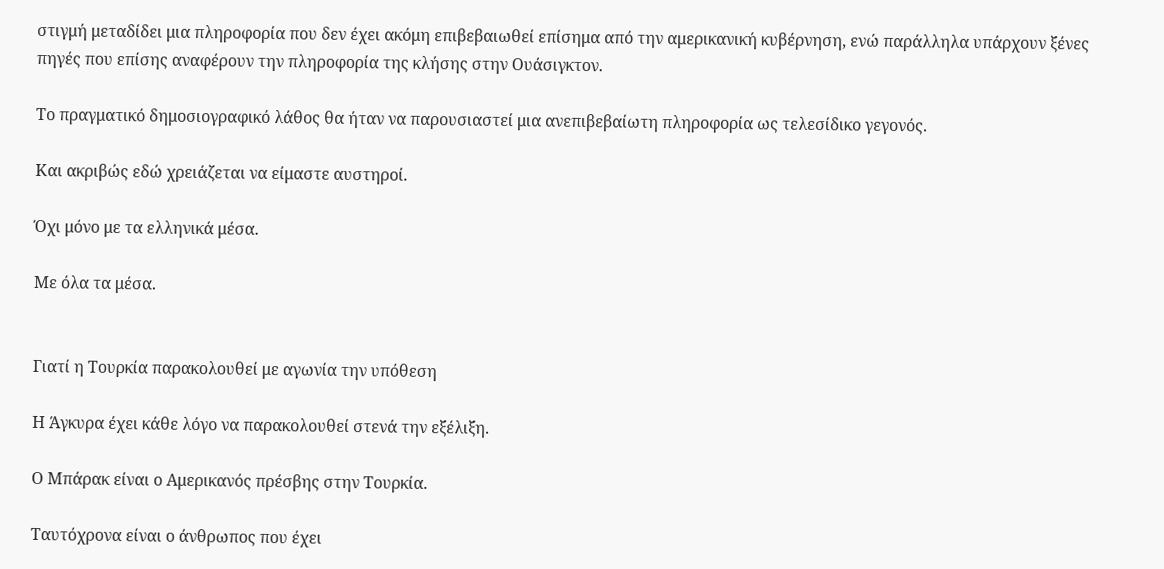στιγμή μεταδίδει μια πληροφορία που δεν έχει ακόμη επιβεβαιωθεί επίσημα από την αμερικανική κυβέρνηση, ενώ παράλληλα υπάρχουν ξένες πηγές που επίσης αναφέρουν την πληροφορία της κλήσης στην Ουάσιγκτον.

Το πραγματικό δημοσιογραφικό λάθος θα ήταν να παρουσιαστεί μια ανεπιβεβαίωτη πληροφορία ως τελεσίδικο γεγονός.

Και ακριβώς εδώ χρειάζεται να είμαστε αυστηροί.

Όχι μόνο με τα ελληνικά μέσα.

Με όλα τα μέσα.


Γιατί η Τουρκία παρακολουθεί με αγωνία την υπόθεση

Η Άγκυρα έχει κάθε λόγο να παρακολουθεί στενά την εξέλιξη.

Ο Μπάρακ είναι ο Αμερικανός πρέσβης στην Τουρκία.

Ταυτόχρονα είναι ο άνθρωπος που έχει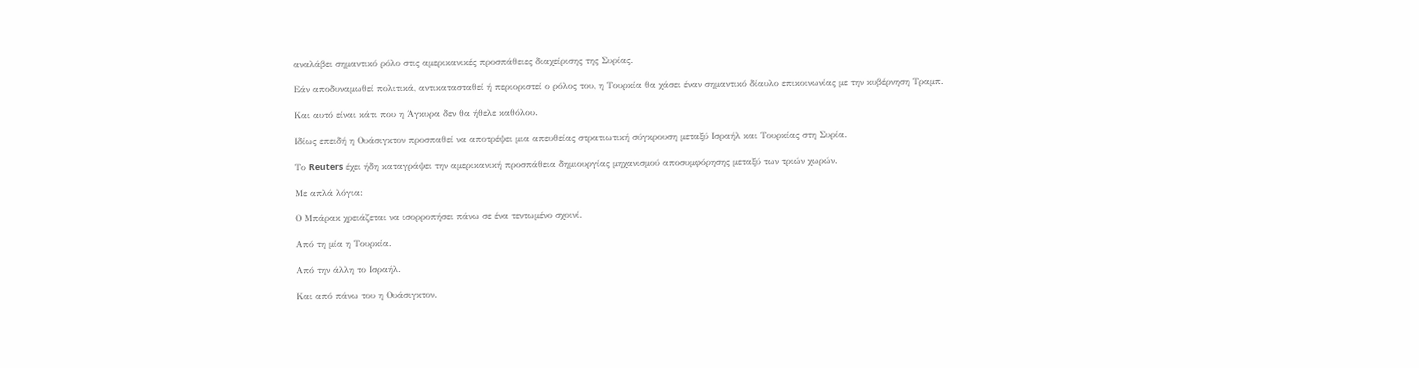αναλάβει σημαντικό ρόλο στις αμερικανικές προσπάθειες διαχείρισης της Συρίας.

Εάν αποδυναμωθεί πολιτικά, αντικατασταθεί ή περιοριστεί ο ρόλος του, η Τουρκία θα χάσει έναν σημαντικό δίαυλο επικοινωνίας με την κυβέρνηση Τραμπ.

Και αυτό είναι κάτι που η Άγκυρα δεν θα ήθελε καθόλου.

Ιδίως επειδή η Ουάσιγκτον προσπαθεί να αποτρέψει μια απευθείας στρατιωτική σύγκρουση μεταξύ Ισραήλ και Τουρκίας στη Συρία.

Το Reuters έχει ήδη καταγράψει την αμερικανική προσπάθεια δημιουργίας μηχανισμού αποσυμφόρησης μεταξύ των τριών χωρών.

Με απλά λόγια:

Ο Μπάρακ χρειάζεται να ισορροπήσει πάνω σε ένα τεντωμένο σχοινί.

Από τη μία η Τουρκία.

Από την άλλη το Ισραήλ.

Και από πάνω του η Ουάσιγκτον.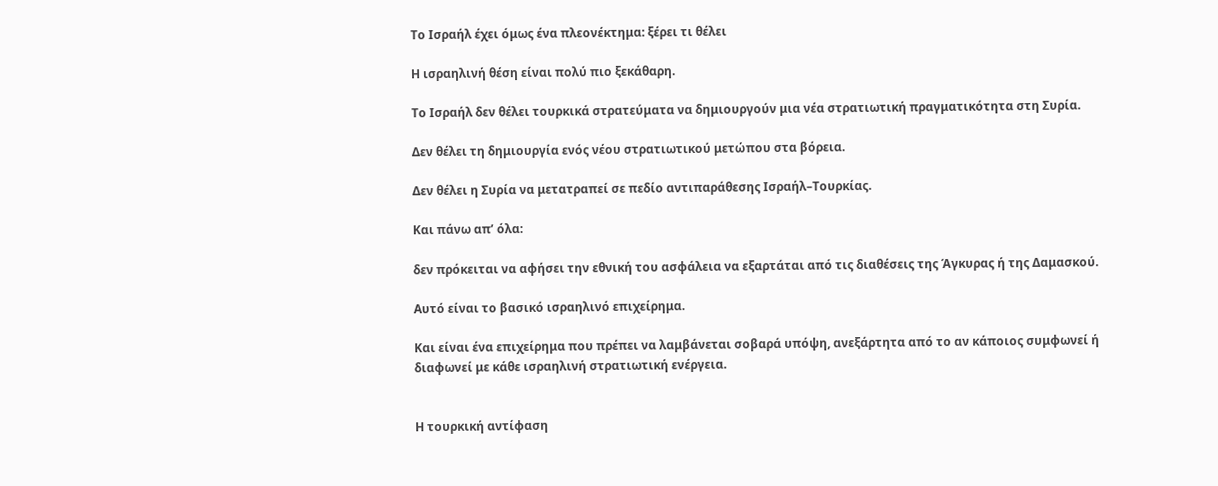Το Ισραήλ έχει όμως ένα πλεονέκτημα: ξέρει τι θέλει

Η ισραηλινή θέση είναι πολύ πιο ξεκάθαρη.

Το Ισραήλ δεν θέλει τουρκικά στρατεύματα να δημιουργούν μια νέα στρατιωτική πραγματικότητα στη Συρία.

Δεν θέλει τη δημιουργία ενός νέου στρατιωτικού μετώπου στα βόρεια.

Δεν θέλει η Συρία να μετατραπεί σε πεδίο αντιπαράθεσης Ισραήλ–Τουρκίας.

Και πάνω απ’ όλα:

δεν πρόκειται να αφήσει την εθνική του ασφάλεια να εξαρτάται από τις διαθέσεις της Άγκυρας ή της Δαμασκού.

Αυτό είναι το βασικό ισραηλινό επιχείρημα.

Και είναι ένα επιχείρημα που πρέπει να λαμβάνεται σοβαρά υπόψη, ανεξάρτητα από το αν κάποιος συμφωνεί ή διαφωνεί με κάθε ισραηλινή στρατιωτική ενέργεια.


Η τουρκική αντίφαση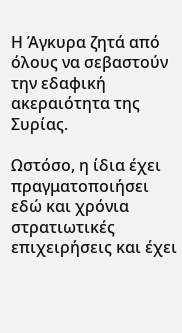Η Άγκυρα ζητά από όλους να σεβαστούν την εδαφική ακεραιότητα της Συρίας.

Ωστόσο, η ίδια έχει πραγματοποιήσει εδώ και χρόνια στρατιωτικές επιχειρήσεις και έχει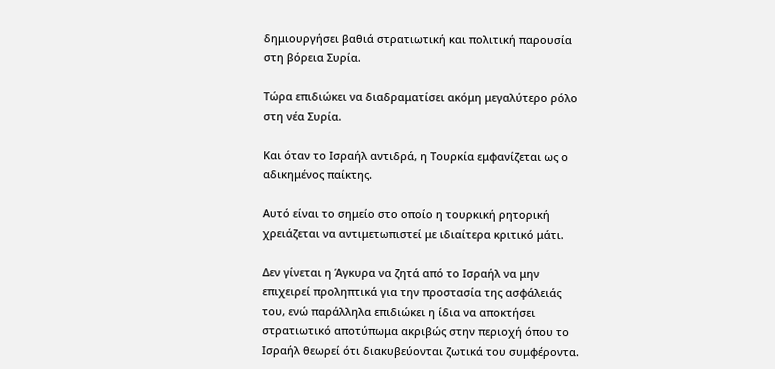δημιουργήσει βαθιά στρατιωτική και πολιτική παρουσία στη βόρεια Συρία.

Τώρα επιδιώκει να διαδραματίσει ακόμη μεγαλύτερο ρόλο στη νέα Συρία.

Και όταν το Ισραήλ αντιδρά, η Τουρκία εμφανίζεται ως ο αδικημένος παίκτης.

Αυτό είναι το σημείο στο οποίο η τουρκική ρητορική χρειάζεται να αντιμετωπιστεί με ιδιαίτερα κριτικό μάτι.

Δεν γίνεται η Άγκυρα να ζητά από το Ισραήλ να μην επιχειρεί προληπτικά για την προστασία της ασφάλειάς του, ενώ παράλληλα επιδιώκει η ίδια να αποκτήσει στρατιωτικό αποτύπωμα ακριβώς στην περιοχή όπου το Ισραήλ θεωρεί ότι διακυβεύονται ζωτικά του συμφέροντα.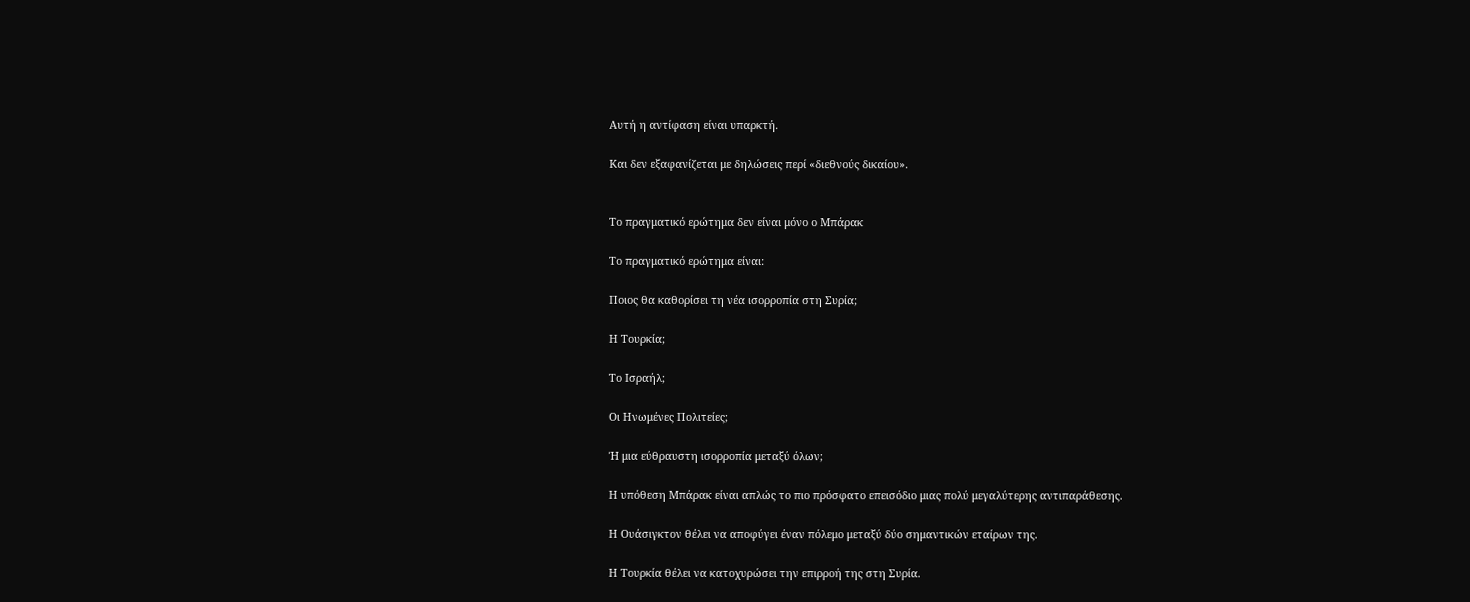Αυτή η αντίφαση είναι υπαρκτή.

Και δεν εξαφανίζεται με δηλώσεις περί «διεθνούς δικαίου».


Το πραγματικό ερώτημα δεν είναι μόνο ο Μπάρακ

Το πραγματικό ερώτημα είναι:

Ποιος θα καθορίσει τη νέα ισορροπία στη Συρία;

Η Τουρκία;

Το Ισραήλ;

Οι Ηνωμένες Πολιτείες;

Ή μια εύθραυστη ισορροπία μεταξύ όλων;

Η υπόθεση Μπάρακ είναι απλώς το πιο πρόσφατο επεισόδιο μιας πολύ μεγαλύτερης αντιπαράθεσης.

Η Ουάσιγκτον θέλει να αποφύγει έναν πόλεμο μεταξύ δύο σημαντικών εταίρων της.

Η Τουρκία θέλει να κατοχυρώσει την επιρροή της στη Συρία.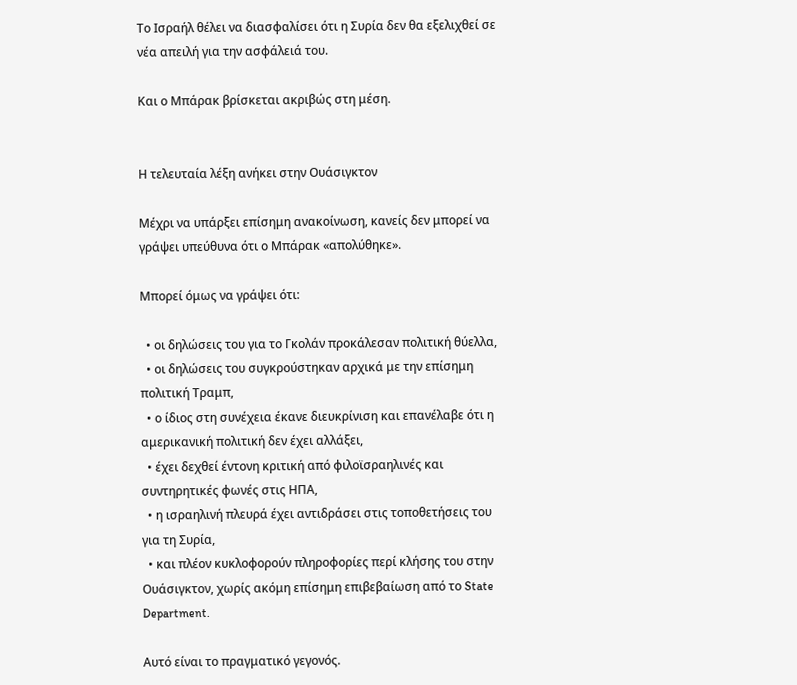Το Ισραήλ θέλει να διασφαλίσει ότι η Συρία δεν θα εξελιχθεί σε νέα απειλή για την ασφάλειά του.

Και ο Μπάρακ βρίσκεται ακριβώς στη μέση.


Η τελευταία λέξη ανήκει στην Ουάσιγκτον

Μέχρι να υπάρξει επίσημη ανακοίνωση, κανείς δεν μπορεί να γράψει υπεύθυνα ότι ο Μπάρακ «απολύθηκε».

Μπορεί όμως να γράψει ότι:

  • οι δηλώσεις του για το Γκολάν προκάλεσαν πολιτική θύελλα,
  • οι δηλώσεις του συγκρούστηκαν αρχικά με την επίσημη πολιτική Τραμπ,
  • ο ίδιος στη συνέχεια έκανε διευκρίνιση και επανέλαβε ότι η αμερικανική πολιτική δεν έχει αλλάξει,
  • έχει δεχθεί έντονη κριτική από φιλοϊσραηλινές και συντηρητικές φωνές στις ΗΠΑ,
  • η ισραηλινή πλευρά έχει αντιδράσει στις τοποθετήσεις του για τη Συρία,
  • και πλέον κυκλοφορούν πληροφορίες περί κλήσης του στην Ουάσιγκτον, χωρίς ακόμη επίσημη επιβεβαίωση από το State Department.

Αυτό είναι το πραγματικό γεγονός.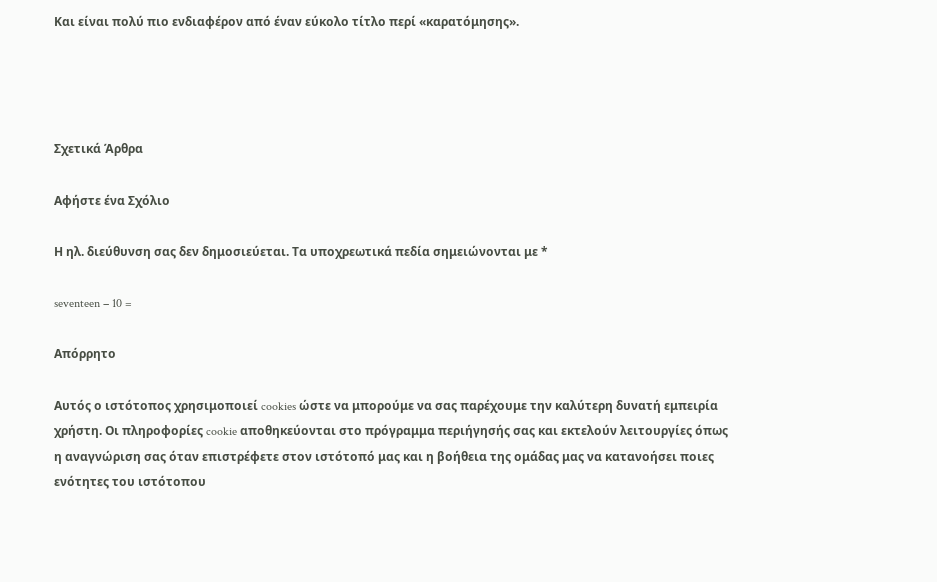Και είναι πολύ πιο ενδιαφέρον από έναν εύκολο τίτλο περί «καρατόμησης».




Σχετικά Άρθρα

Αφήστε ένα Σχόλιο

Η ηλ. διεύθυνση σας δεν δημοσιεύεται. Τα υποχρεωτικά πεδία σημειώνονται με *

seventeen − 10 =

Απόρρητο

Αυτός ο ιστότοπος χρησιμοποιεί cookies ώστε να μπορούμε να σας παρέχουμε την καλύτερη δυνατή εμπειρία χρήστη. Οι πληροφορίες cookie αποθηκεύονται στο πρόγραμμα περιήγησής σας και εκτελούν λειτουργίες όπως η αναγνώριση σας όταν επιστρέφετε στον ιστότοπό μας και η βοήθεια της ομάδας μας να κατανοήσει ποιες ενότητες του ιστότοπου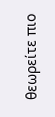θεωρείτε πιο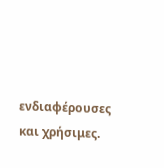ενδιαφέρουσες και χρήσιμες.